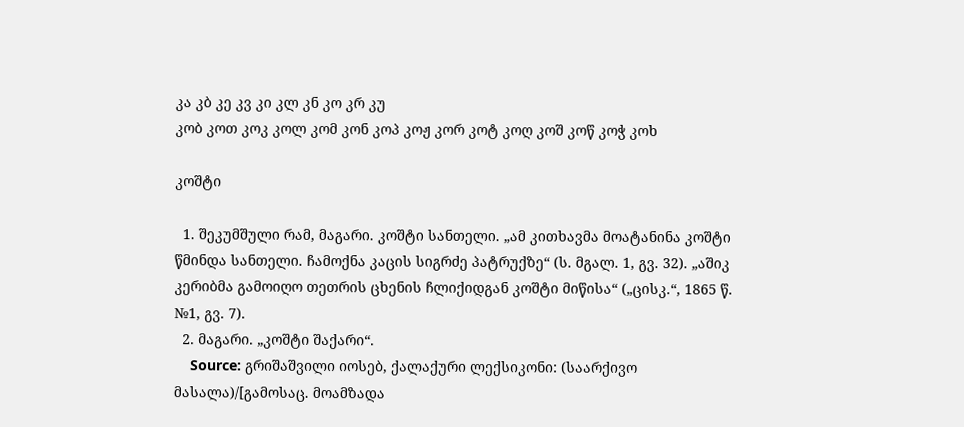კა კბ კე კვ კი კლ კნ კო კრ კუ
კობ კოთ კოკ კოლ კომ კონ კოპ კოჟ კორ კოტ კოღ კოშ კოწ კოჭ კოხ

კოშტი

  1. შეკუმშული რამ, მაგარი. კოშტი სანთელი. „ამ კითხავმა მოატანინა კოშტი წმინდა სანთელი. ჩამოქნა კაცის სიგრძე პატრუქზე“ (ს. მგალ. 1, გვ. 32). „აშიკ კერიბმა გამოიღო თეთრის ცხენის ჩლიქიდგან კოშტი მიწისა“ („ცისკ.“, 1865 წ. №1, გვ. 7).
  2. მაგარი. „კოშტი შაქარი“.
    Source: გრიშაშვილი იოსებ, ქალაქური ლექსიკონი: (საარქივო მასალა)/[გამოსაც. მოამზადა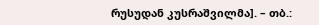რუსუდან კუსრაშვილმა]. – თბ.: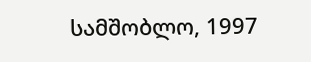სამშობლო, 1997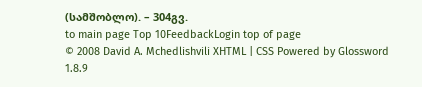(სამშობლო). – 304გვ.
to main page Top 10FeedbackLogin top of page
© 2008 David A. Mchedlishvili XHTML | CSS Powered by Glossword 1.8.9